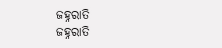ଜହ୍ନରାତି
ଜହ୍ନରାତି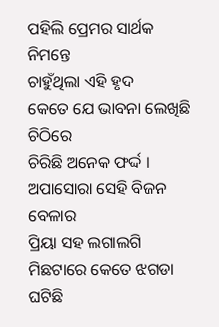ପହିଲି ପ୍ରେମର ସାର୍ଥକ ନିମନ୍ତେ
ଚାହୁଁଥିଲା ଏହି ହୃଦ
କେତେ ଯେ ଭାବନା ଲେଖିଛି ଚିଠିରେ
ଚିରିଛି ଅନେକ ଫର୍ଦ୍ଦ ।
ଅପାସୋରା ସେହି ବିଜନ ବେଳାର
ପ୍ରିୟା ସହ ଲଗାଲଗି
ମିଛଟାରେ କେତେ ଝଗଡା ଘଟିଛି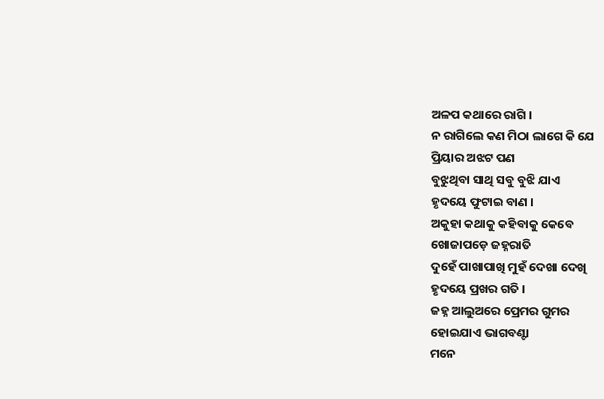ଅଳପ କଥାରେ ରାଗି ।
ନ ରାଗିଲେ କଣ ମିଠା ଲାଗେ କି ଯେ
ପ୍ରିୟାର ଅଝଟ ପଣ
ବୁଝୁଥିବା ସାଥି ସବୁ ବୁଝି ଯାଏ
ହୃଦୟେ ଫୁଟାଇ ବାଣ ।
ଅକୁହା କଥାକୁ କହିବାକୁ କେବେ
ଖୋଜାପଡ଼େ ଜହ୍ନରାତି
ଦୁହେଁ ପାଖାପାଖି ମୁହଁ ଦେଖା ଦେଖି
ହୃଦୟେ ପ୍ରଖର ଗତି ।
ଜହ୍ନ ଆଲୁଅରେ ପ୍ରେମର ଗୁମର
ହୋଇଯାଏ ଭାଗବଣ୍ଟା
ମନେ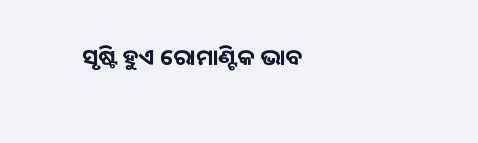ସୃଷ୍ଟି ହୁଏ ରୋମାଣ୍ଟିକ ଭାବ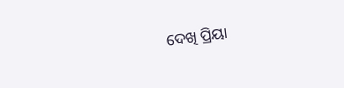ଦେଖି ପ୍ରିୟା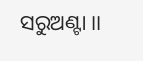ସରୁଅଣ୍ଟା ।।